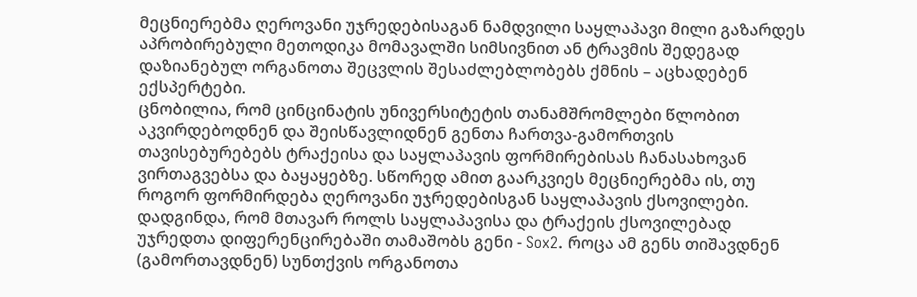მეცნიერებმა ღეროვანი უჯრედებისაგან ნამდვილი საყლაპავი მილი გაზარდეს
აპრობირებული მეთოდიკა მომავალში სიმსივნით ან ტრავმის შედეგად დაზიანებულ ორგანოთა შეცვლის შესაძლებლობებს ქმნის – აცხადებენ ექსპერტები.
ცნობილია, რომ ცინცინატის უნივერსიტეტის თანამშრომლები წლობით აკვირდებოდნენ და შეისწავლიდნენ გენთა ჩართვა-გამორთვის თავისებურებებს ტრაქეისა და საყლაპავის ფორმირებისას ჩანასახოვან ვირთაგვებსა და ბაყაყებზე. სწორედ ამით გაარკვიეს მეცნიერებმა ის, თუ როგორ ფორმირდება ღეროვანი უჯრედებისგან საყლაპავის ქსოვილები.
დადგინდა, რომ მთავარ როლს საყლაპავისა და ტრაქეის ქსოვილებად უჯრედთა დიფერენცირებაში თამაშობს გენი - Sox2. როცა ამ გენს თიშავდნენ (გამორთავდნენ) სუნთქვის ორგანოთა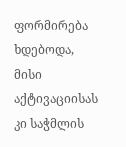ფორმირება ხდებოდა, მისი აქტივაციისას კი საჭმლის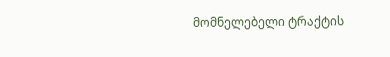მომნელებელი ტრაქტის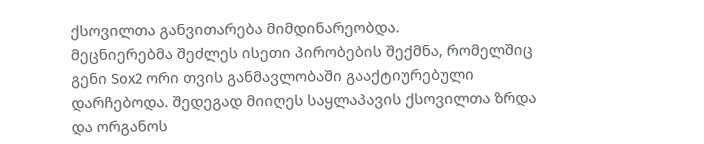ქსოვილთა განვითარება მიმდინარეობდა.
მეცნიერებმა შეძლეს ისეთი პირობების შექმნა, რომელშიც გენი Sox2 ორი თვის განმავლობაში გააქტიურებული დარჩებოდა. შედეგად მიიღეს საყლაპავის ქსოვილთა ზრდა და ორგანოს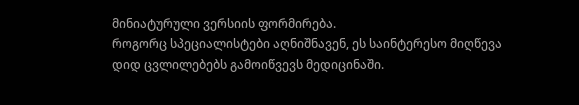მინიატურული ვერსიის ფორმირება.
როგორც სპეციალისტები აღნიშნავენ, ეს საინტერესო მიღწევა დიდ ცვლილებებს გამოიწვევს მედიცინაში.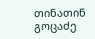თინათინ გოცაძე